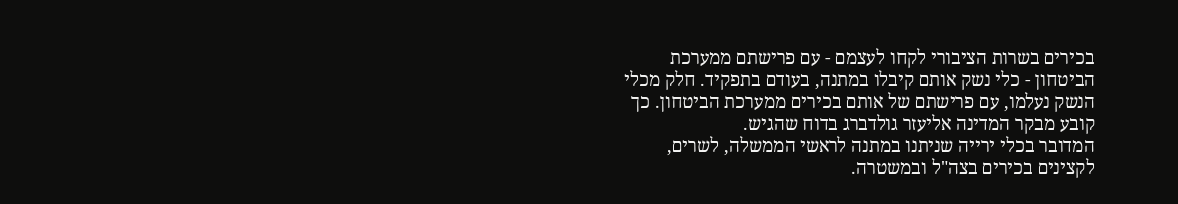בכירים בשרות הציבורי לקחו לעצמם - עם פרישתם ממערכת הביטחון - כלי נשק אותם קיבלו במתנה, בעודם בתפקיד. חלק מכלי הנשק נעלמו, עם פרישתם של אותם בכירים ממערכת הביטחון. כך קובע מבקר המדינה אליעזר גולדברג בדוח שהגיש.
המדובר בכלי ירייה שניתנו במתנה לראשי הממשלה, לשרים, לקצינים בכירים בצה"ל ובמשטרה.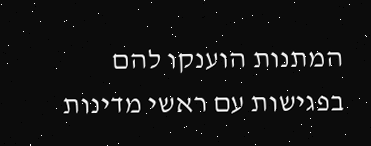המתנות הוענקו להם בפגישות עם ראשי מדינות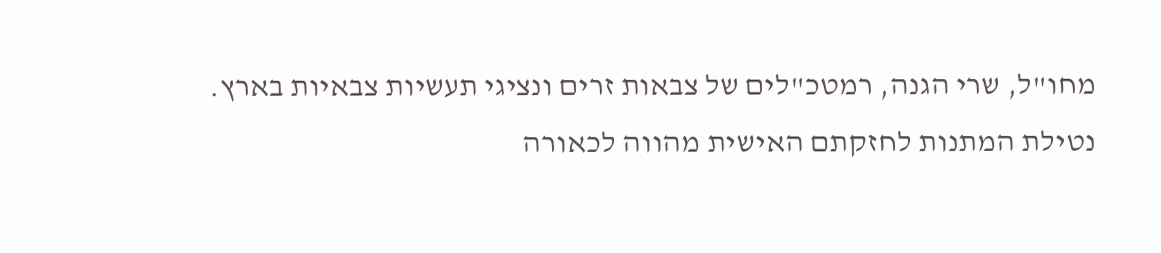מחו"ל, שרי הגנה, רמטכ"לים של צבאות זרים ונציגי תעשיות צבאיות בארץ. נטילת המתנות לחזקתם האישית מהווה לכאורה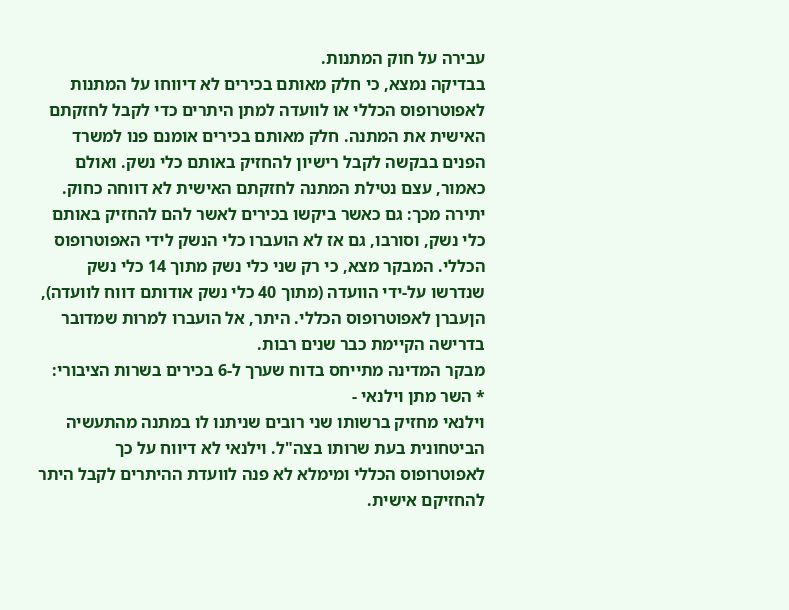עבירה על חוק המתנות.
בבדיקה נמצא, כי חלק מאותם בכירים לא דיווחו על המתנות לאפוטרופוס הכללי או לוועדה למתן היתרים כדי לקבל לחזקתם האישית את המתנה. חלק מאותם בכירים אומנם פנו למשרד הפנים בבקשה לקבל רישיון להחזיק באותם כלי נשק. ואולם כאמור, עצם נטילת המתנה לחזקתם האישית לא דווחה כחוק. יתירה מכך: גם כאשר ביקשו בכירים לאשר להם להחזיק באותם כלי נשק, וסורבו, גם אז לא הועברו כלי הנשק לידי האפוטרופוס הכללי. המבקר מצא, כי רק שני כלי נשק מתוך 14 כלי נשק שנדרשו על-ידי הוועדה (מתוך 40 כלי נשק אודותם דווח לוועדה), הןעברן לאפוטרופוס הכללי. היתר, אל הועברו למרות שמדובר בדרישה הקיימת כבר שנים רבות.
מבקר המדינה מתייחס בדוח שערך ל-6 בכירים בשרות הציבורי:
* השר מתן וילנאי -
וילנאי מחזיק ברשותו שני רובים שניתנו לו במתנה מהתעשיה הביטחונית בעת שרותו בצה"ל. וילנאי לא דיווח על כך לאפוטרופוס הכללי ומימלא לא פנה לוועדת ההיתרים לקבל היתר להחזיקם אישית.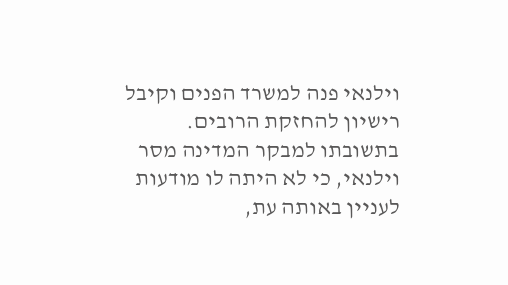וילנאי פנה למשרד הפנים וקיבל רישיון להחזקת הרובים.
בתשובתו למבקר המדינה מסר וילנאי, כי לא היתה לו מודעות לעניין באותה עת,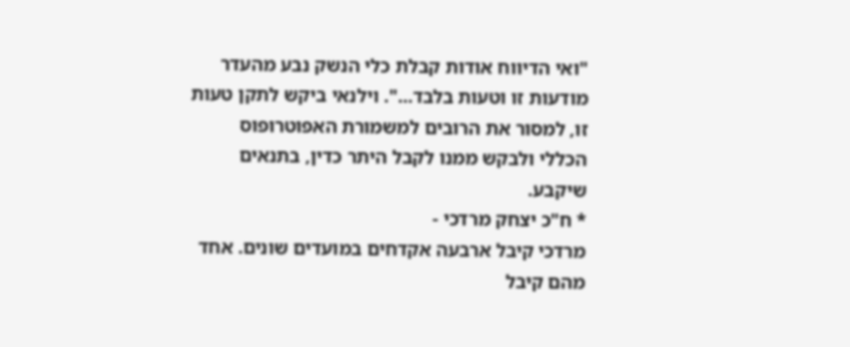"ואי הדיווח אודות קבלת כלי הנשק נבע מהעדר מודעות זו וטעות בלבד...". וילנאי ביקש לתקן טעות זו, למסור את הרובים למשמורת האפוטרופוס הכללי ולבקש ממנו לקבל היתר כדין, בתנאים שיקבע.
* ח"כ יצחק מרדכי -
מרדכי קיבל ארבעה אקדחים במועדים שונים. אחד מהם קיבל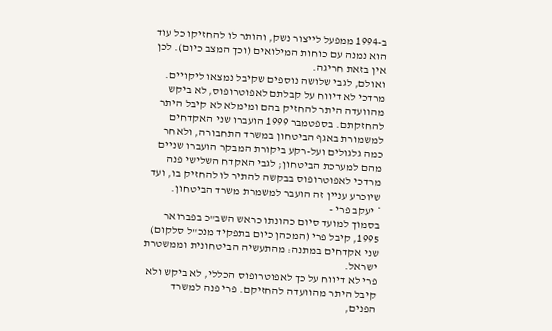ב-1994 ממפעל לייצור נשק, והותר לו להחזיקו כל עוד הוא נמנה עם כוחות המילואים (וכך המצב כיום). לכן אין בזאת חריגה.
ואולם, לגבי שלושה נוספים שקיבל נמצאו ליקויים. מרדכי לא דיווח על קבלתם לאפוטרופוס, לא ביקש מהוועדה היתר להחזיק בהם ומימלא לא קיבל היתר להחזקתם. בספטמבר 1999 הועברו שני האקדחים למשמורת באגף הביטחון במשרד התחבורה, ולאחר כמה גלגולים ועל-רקע ביקורת המבקר הועברו שניים מהם למערכת הביטחון; לגבי האקדח השלישי פנה מרדכי לאפוטרופוס בבקשה להתיר לו להחזיק בו, ועד שיוכרע עניין זה הועבר למשמרת משרד הביטחון.
* יעקב פרי -
בסמוך למועד סיום כהונתו כראש השב"כ בפברואר 1995, קיבל פרי (המכהן כיום בתפקיד מנכ"ל סלקום) שני אקדחים במתנה: מהתעשיה הביטחונית וממשטרת ישראל.
פרי לא דיווח על כך לאפוטרופוס הכללי, לא ביקש ולא קיבל היתר מהוועדה להחזיקם. פרי פנה למשרד הפנים,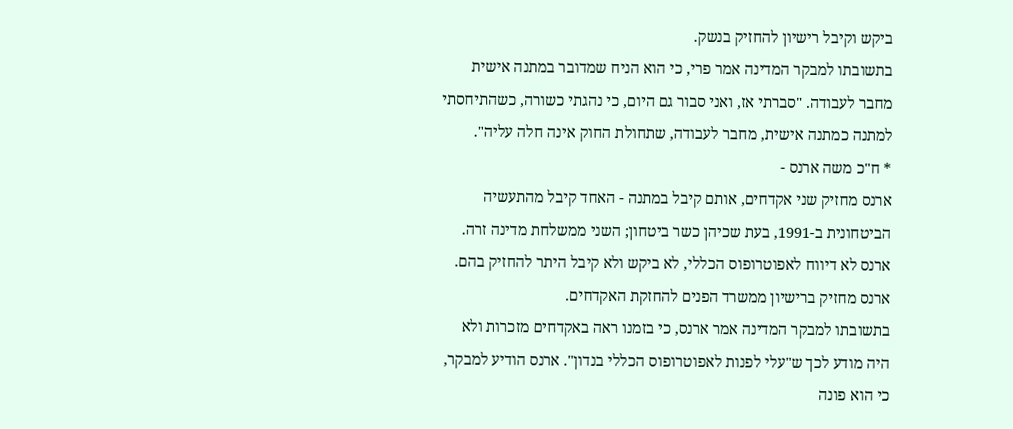ביקש וקיבל רישיון להחזיק בנשק.
בתשובתו למבקר המדינה אמר פרי, כי הוא הניח שמדובר במתנה אישית מחבר לעבודה. "סברתי אז, ואני סבור גם היום, כי נהגתי כשורה, כשהתיחסתי למתנה כמתנה אישית, מחבר לעבודה, שתחולת החוק אינה חלה עליה".
* ח"כ משה ארנס -
ארנס מחזיק שני אקדחים, אותם קיבל במתנה - האחד קיבל מהתעשיה הביטחונית ב-1991, בעת שכיהן כשר ביטחון; השני ממשלחת מדינה זרה. ארנס לא דיווח לאפוטרופוס הכללי, לא ביקש ולא קיבל היתר להחזיק בהם. ארנס מחזיק ברישיון ממשרד הפנים להחזקת האקדחים.
בתשובתו למבקר המדינה אמר ארנס, כי בזמנו ראה באקדחים מזכרות ולא היה מודע לכך ש"עלי לפנות לאפוטרופוס הכללי בנדון". ארנס הודיע למבקר, כי הוא פונה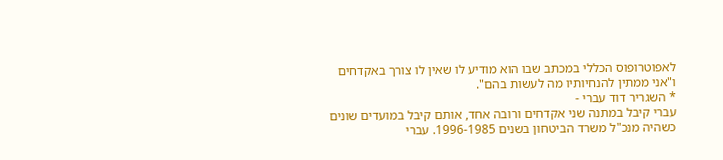לאפוטרופוס הכללי במכתב שבו הוא מודיע לו שאין לו צורך באקדחים ו"אני ממתין להנחיותיו מה לעשות בהם".
* השגריר דוד עברי -
עברי קיבל במתנה שני אקדחים ורובה אחד, אותם קיבל במועדים שונים כשהיה מנכ"ל משרד הביטחון בשנים 1996-1985. עברי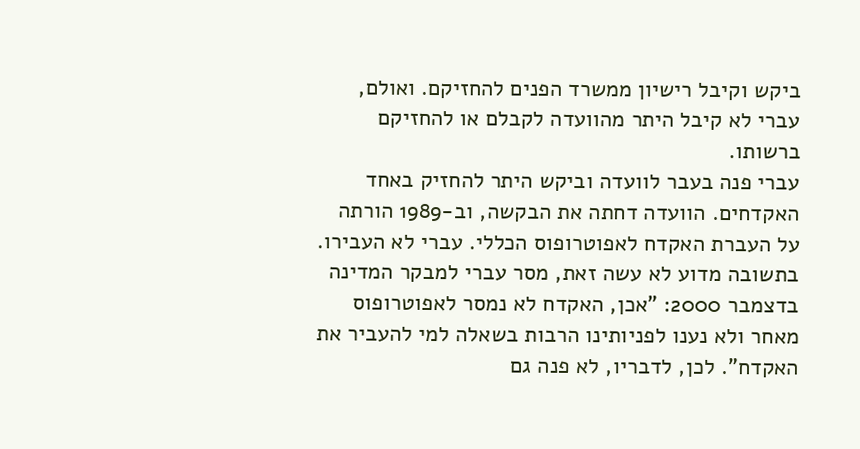ביקש וקיבל רישיון ממשרד הפנים להחזיקם. ואולם, עברי לא קיבל היתר מהוועדה לקבלם או להחזיקם ברשותו.
עברי פנה בעבר לוועדה וביקש היתר להחזיק באחד האקדחים. הוועדה דחתה את הבקשה, וב-1989 הורתה על העברת האקדח לאפוטרופוס הכללי. עברי לא העבירו. בתשובה מדוע לא עשה זאת, מסר עברי למבקר המדינה בדצמבר 2000: "אכן, האקדח לא נמסר לאפוטרופוס מאחר ולא נענו לפניותינו הרבות בשאלה למי להעביר את האקדח". לכן, לדבריו, לא פנה גם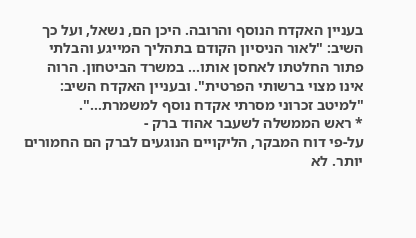בעניין האקדח הנוסף והרובה. היכן הם, נשאל, ועל כך השיב: "לאור הניסיון הקודם בתהליך המייגע והבלתי פתור החלטתו לאחסן אותו... במשרד הביטחון. הרוה אינו מצוי ברשותי הפרטית". ובעניין האקדח השיב: "למיטב זכרוני מסרתי אקדח נוסף למשמרת...".
* ראש הממשלה לשעבר אהוד ברק -
על-פי דוח המבקר, הליקויים הנוגעים לברק הם החמורים יותר. לא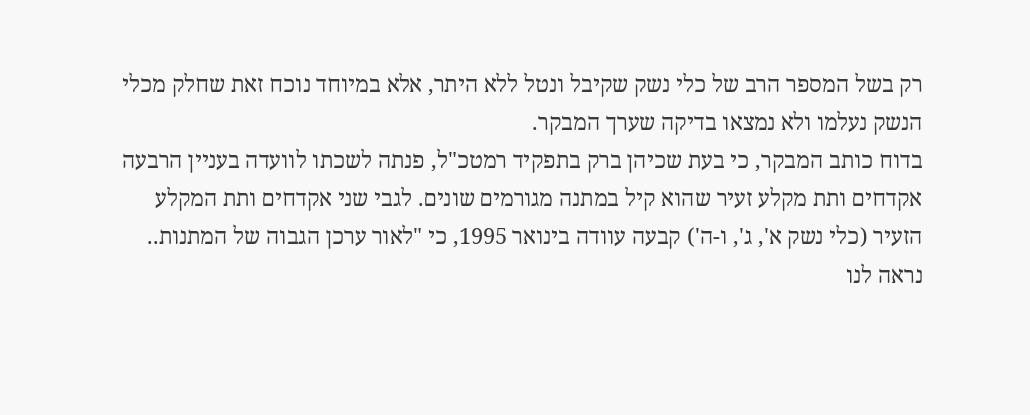רק בשל המספר הרב של כלי נשק שקיבל ונטל ללא היתר, אלא במיוחד נוכח זאת שחלק מכלי הנשק נעלמו ולא נמצאו בדיקה שערך המבקר.
בדוח כותב המבקר, כי בעת שכיהן ברק בתפקיד רמטכ"ל, פנתה לשכתו לוועדה בעניין הרבעה אקדחים ותת מקלע זעיר שהוא קיל במתנה מגורמים שונים. לגבי שני אקדחים ותת המקלע הזעיר (כלי נשק א', ג', ו-ה') קבעה עוודה בינואר 1995, כי "לאור ערכן הגבוה של המתנות.. נראה לנו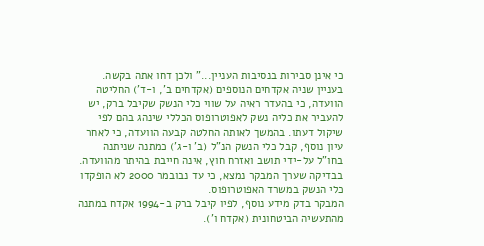כי אינן סבירות בנסיבות העניין..." ולכן דחו אתה בקשה.
בעניין שניה אקדחים הנוספים (אקדחים ב', ו-ד') החליטה הוועדה, כי בהעדר ראיה על שווי כלי הנשק שקיבל ברק, יש להעביר את כליה נשק לאפוטרופוס הכללי שינהג בהם לפי שיקול דעתו. בהמשך לאותה החלטה קבעה הוועדה, כי לאחר עיון נוסף, קבל כלי הנשק הנ"ל (ב' ו-ג') כמתנה שניתנה בחו"ל על-ידי תושב ואזרח חוץ, אינה חייבת בהיתר מהוועדה. בבדיקה שערך המבקר נמצא, כי עד נבובמר 2000 לא הופקדו כלי הנשק במשרד האפוטרופוס.
המבקר בדק מידע נוסף, לפיו קיבל ברק ב-1994 אקדח במתנה מהתעשיה הביטחונית (אקדח ו').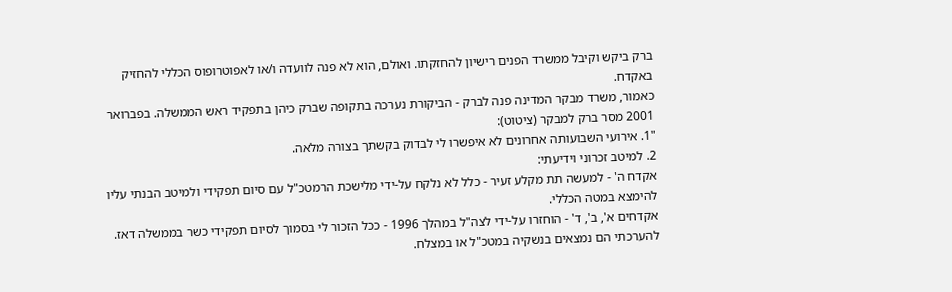ברק ביקש וקיבל ממשרד הפנים רישיון להחזקתו. ואולם, הוא לא פנה לוועדה ו/או לאפוטרופוס הכללי להחזיק באקדח.
כאמור, משרד מבקר המדינה פנה לברק - הביקורת נערכה בתקופה שברק כיהן בתפקיד ראש הממשלה. בפברואר 2001 מסר ברק למבקר (ציטוט):
"1. אירועי השבועותה אחרונים לא איפשרו לי לבדוק בקשתך בצורה מלאה.
2. למיטב זכרוני וידיעתי:
אקדח ה' - למעשה תת מקלע זעיר - כלל לא נלקח על-ידי מלישכת הרמטכ"ל עם סיום תפקידי ולמיטב הבנתי עליו להימצא במטה הכללי.
אקדחים א', ב', ד' - הוחזרו על-ידי לצה"ל במהלך 1996 - ככל הזכור לי בסמוך לסיום תפקידי כשר בממשלה דאז. להערכתי הם נמצאים בנשקיה במטכ"ל או במצלח.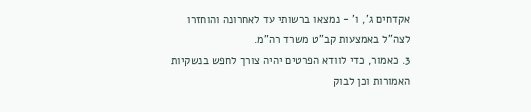אקדחים ג', ו' - נמצאו ברשותי עד לאחרונה והוחזרו לצה"ל באמצעות קב"ט משרד רה"מ.
3. כאמור, כדי לוודא הפרטים יהיה צורך לחפש בנשקיות האמורות וכן לבוק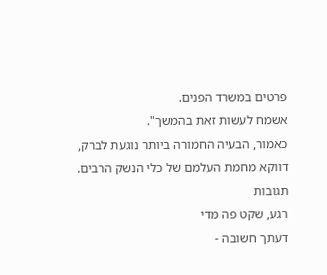פרטים במשרד הפנים.
אשמח לעשות זאת בהמשך".
כאמור, הבעיה החמורה ביותר נוגעת לברק, דווקא מחמת העלמם של כלי הנשק הרבים.
תגובות
רגע, שקט פה מדי
דעתך חשובה -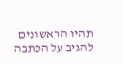תהיו הראשונים להגיב על הכתבה